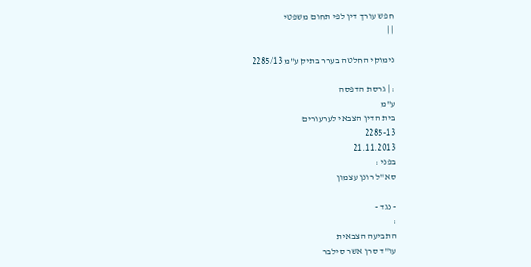חפש עורך דין לפי תחום משפטי
| |

נימוקי החלטה בערר בתיק ע"מ 2285/13

: | גרסת הדפסה
ע"מ
בית הדין הצבאי לערעורים
2285-13
21.11.2013
בפני :
סא"ל רונן עצמון

- נגד -
:
התביעה הצבאית
עו"ד סרן אשר סילבר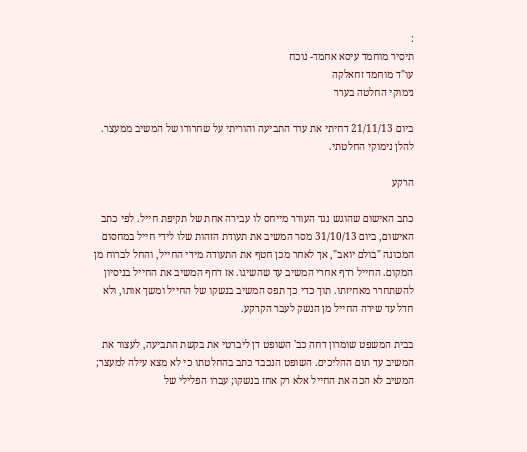:
תיסיר מוחמד עיסא אחמד- נוכח
עו"ד מוחמד זחאלקה
נימוקי החלטה בערר

ביום 21/11/13 דחיתי את ערר התביעה והוריתי על שחרורו של המשיב ממעצר. להלן נימוקי החלטתי.

הרקע

כתב האישום שהוגש נגד העורר מייחס לו עבירה אחת של תקיפת חייל. לפי כתב האישום, ביום 31/10/13 מסר המשיב את תעודת הזהות שלו לידי חייל במחסום המכונה "בולם יואב", אך לאחר מכן חטף את התעודה מידי החייל, והחל לברוח מן המקום. החייל רדף אחרי המשיב עד שהשיגו. אז דחף המשיב את החייל בניסיון להשתחרר מאחיזתו. תוך כדי כך תפס המשיב בנשקו של החייל ומשך אותו, ולא חדל עד שירה החייל מן הנשק לעבר הקרקע.

בבית המשפט שומרון דחה כב' השופט דן ליברטי את בקשת התביעה, לעצור את המשיב עד תום ההליכים. השופט הנכבד כתב בהחלטתו כי לא מצא עילה למעצר; המשיב לא הכה את החייל אלא רק אחז בנשקו; עברו הפלילי של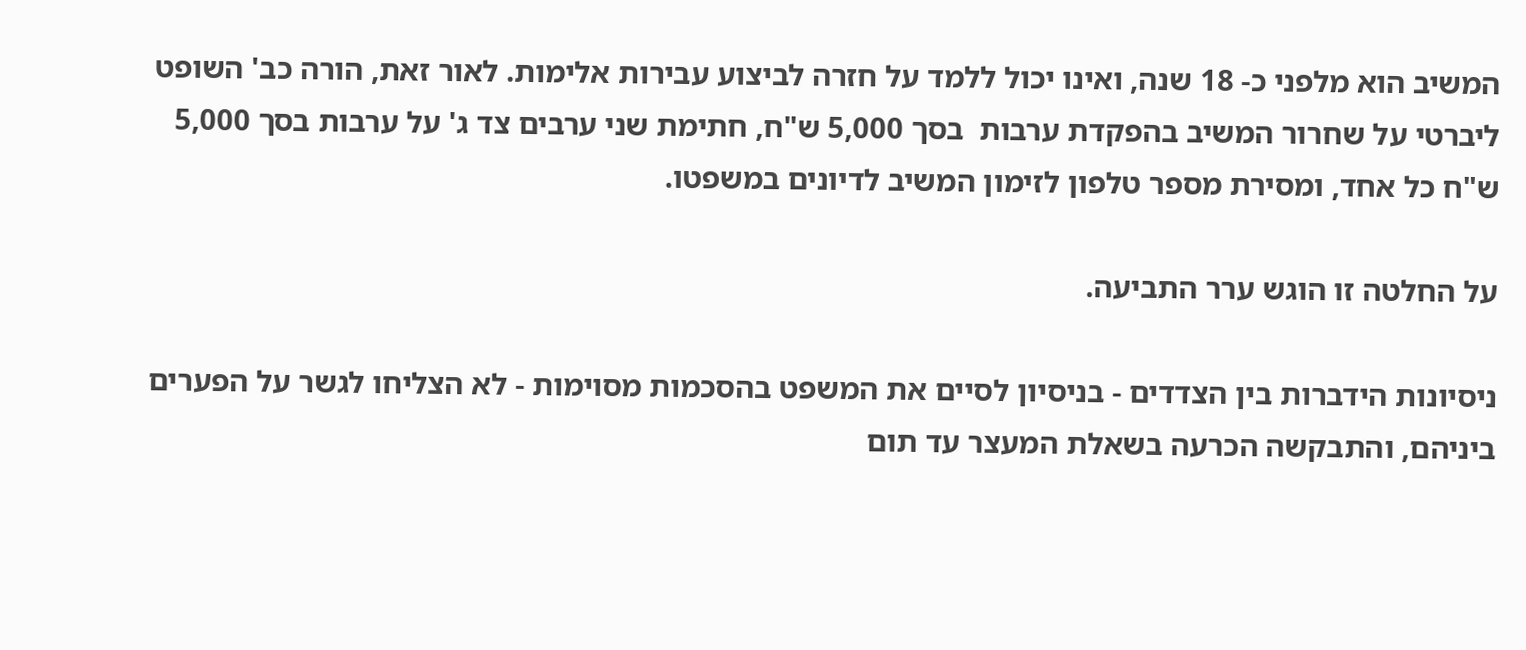המשיב הוא מלפני כ- 18 שנה, ואינו יכול ללמד על חזרה לביצוע עבירות אלימות. לאור זאת, הורה כב' השופט ליברטי על שחרור המשיב בהפקדת ערבות  בסך 5,000 ש"ח, חתימת שני ערבים צד ג' על ערבות בסך 5,000 ש"ח כל אחד, ומסירת מספר טלפון לזימון המשיב לדיונים במשפטו.

על החלטה זו הוגש ערר התביעה.

ניסיונות הידברות בין הצדדים - בניסיון לסיים את המשפט בהסכמות מסוימות - לא הצליחו לגשר על הפערים ביניהם, והתבקשה הכרעה בשאלת המעצר עד תום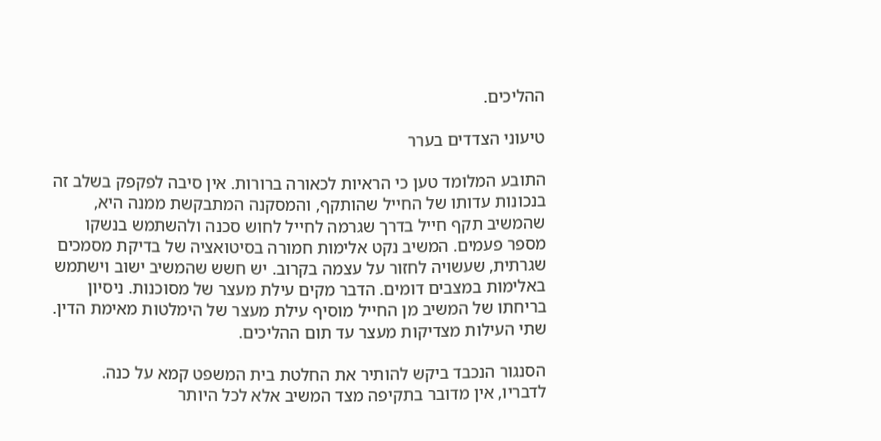ההליכים.

טיעוני הצדדים בערר

התובע המלומד טען כי הראיות לכאורה ברורות. אין סיבה לפקפק בשלב זה בנכונות עדותו של החייל שהותקף, והמסקנה המתבקשת ממנה היא, שהמשיב תקף חייל בדרך שגרמה לחייל לחוש סכנה ולהשתמש בנשקו מספר פעמים. המשיב נקט אלימות חמורה בסיטואציה של בדיקת מסמכים שגרתית, שעשויה לחזור על עצמה בקרוב. יש חשש שהמשיב ישוב וישתמש באלימות במצבים דומים. הדבר מקים עילת מעצר של מסוכנות. ניסיון בריחתו של המשיב מן החייל מוסיף עילת מעצר של הימלטות מאימת הדין. שתי העילות מצדיקות מעצר עד תום ההליכים.

הסנגור הנכבד ביקש להותיר את החלטת בית המשפט קמא על כנה. לדבריו, אין מדובר בתקיפה מצד המשיב אלא לכל היותר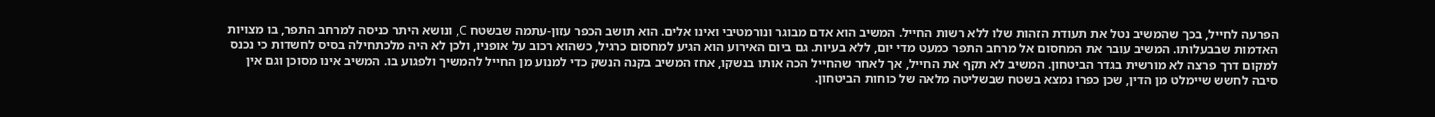הפרעה לחייל, בכך שהמשיב נטל את תעודת הזהות שלו ללא רשות החייל. המשיב הוא אדם מבוגר ונורמטיבי ואינו אלים. הוא תושב הכפר עזון-עתמה שבשטח C, ונושא היתר כניסה למרחב התפר, בו מצויות האדמות שבבעלותו. המשיב עובר את המחסום אל מרחב התפר כמעט מדי יום, ללא בעיות. גם ביום האירוע הוא הגיע למחסום כרגיל, כשהוא רכוב על אופניו, ולכן לא היה מלכתחילה בסיס לחשדות כי נכנס למקום דרך פרצה לא מורשית בגדר הביטחון. המשיב לא תקף את החייל, אך לאחר שהחייל הכה אותו בנשקו, אחז המשיב בקנה הנשק כדי למנוע מן החייל להמשיך ולפגוע בו. המשיב אינו מסוכן וגם אין סיבה לחשש שיימלט מן הדין, שכן כפרו נמצא בשטח שבשליטה מלאה של כוחות הביטחון.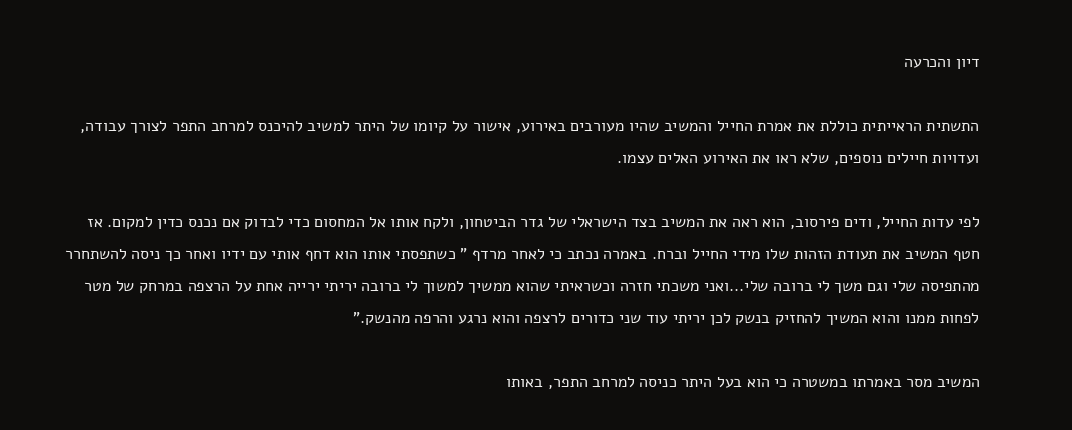דיון והכרעה

התשתית הראייתית כוללת את אמרת החייל והמשיב שהיו מעורבים באירוע, אישור על קיומו של היתר למשיב להיכנס למרחב התפר לצורך עבודה, ועדויות חיילים נוספים, שלא ראו את האירוע האלים עצמו.

לפי עדות החייל, ודים פירסוב, הוא ראה את המשיב בצד הישראלי של גדר הביטחון, ולקח אותו אל המחסום כדי לבדוק אם נכנס כדין למקום. אז חטף המשיב את תעודת הזהות שלו מידי החייל וברח. באמרה נכתב כי לאחר מרדף " כשתפסתי אותו הוא דחף אותי עם ידיו ואחר כך ניסה להשתחרר מהתפיסה שלי וגם משך לי ברובה שלי...ואני משכתי חזרה וכשראיתי שהוא ממשיך למשוך לי ברובה יריתי ירייה אחת על הרצפה במרחק של מטר לפחות ממנו והוא המשיך להחזיק בנשק לכן יריתי עוד שני כדורים לרצפה והוא נרגע והרפה מהנשק."

המשיב מסר באמרתו במשטרה כי הוא בעל היתר כניסה למרחב התפר, באותו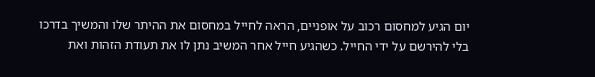יום הגיע למחסום רכוב על אופניים, הראה לחייל במחסום את ההיתר שלו והמשיך בדרכו בלי להירשם על ידי החייל. כשהגיע חייל אחר המשיב נתן לו את תעודת הזהות ואת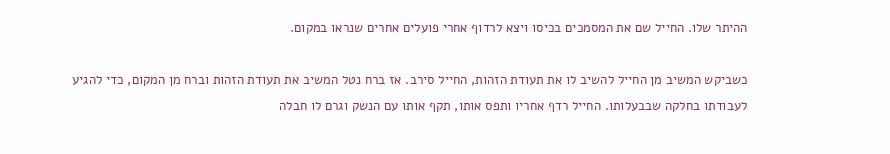ההיתר שלו. החייל שם את המסמכים בכיסו ויצא לרדוף אחרי פועלים אחרים שנראו במקום.

כשביקש המשיב מן החייל להשיב לו את תעודת הזהות, החייל סירב. אז ברח נטל המשיב את תעודת הזהות וברח מן המקום, כדי להגיע לעבודתו בחלקה שבבעלותו. החייל רדף אחריו ותפס אותו, תקף אותו עם הנשק וגרם לו חבלה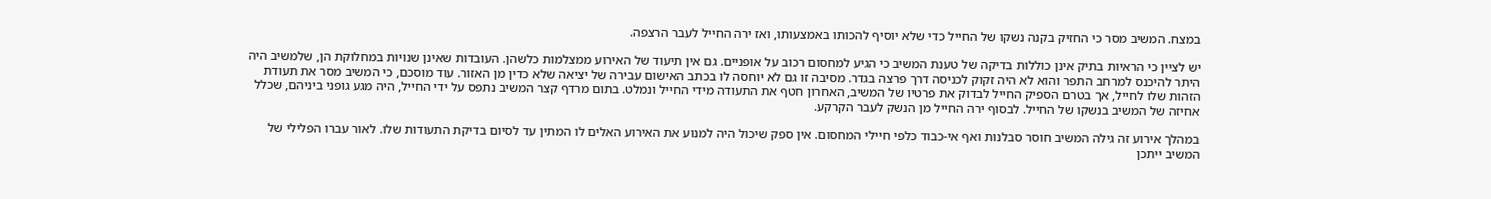במצח. המשיב מסר כי החזיק בקנה נשקו של החייל כדי שלא יוסיף להכותו באמצעותו, ואז ירה החייל לעבר הרצפה.

יש לציין כי הראיות בתיק אינן כוללות בדיקה של טענת המשיב כי הגיע למחסום רכוב על אופניים. גם אין תיעוד של האירוע ממצלמות כלשהן. העובדות שאינן שנויות במחלוקת הן, שלמשיב היה היתר להיכנס למרחב התפר והוא לא היה זקוק לכניסה דרך פרצה בגדר. מסיבה זו גם לא יוחסה לו בכתב האישום עבירה של יציאה שלא כדין מן האזור. עוד מוסכם, כי המשיב מסר את תעודת הזהות שלו לחייל, אך בטרם הספיק החייל לבדוק את פרטיו של המשיב, האחרון חטף את התעודה מידי החייל ונמלט. בתום מרדף קצר המשיב נתפס על ידי החייל, היה מגע גופני ביניהם, שכלל אחיזה של המשיב בנשקו של החייל. לבסוף ירה החייל מן הנשק לעבר הקרקע.

במהלך אירוע זה גילה המשיב חוסר סבלנות ואף אי-כבוד כלפי חיילי המחסום. אין ספק שיכול היה למנוע את האירוע האלים לו המתין עד לסיום בדיקת התעודות שלו. לאור עברו הפלילי של המשיב ייתכן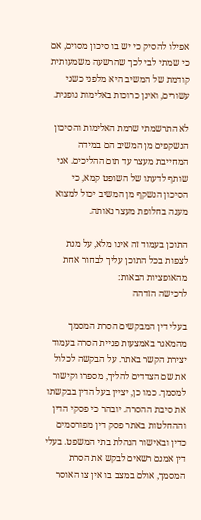אפילו להסיק כי יש בו סיכון מסוים, אם כי שמתי לבי לכך שהרשעה משמעותית  קודמת של המשיב היא מלפני כשני עשורים, ואינן כרוכות באלימות גופנית.

לא התרשמתי שרמת האלימות והסיכון הנשקפים מן המשיב הם במידה המחייבת מעצר עד תום ההליכים. אני שותף לדעתו של השופט קמא, כי הסיכון הנשקף מן המשיב יכול למצוא מענה בחלופת מעצר נאותה.

התוכן בעמוד זה אינו מלא, על מנת לצפות בכל התוכן עליך לבחור אחת מהאופציות הבאות:
לרכישה הזדהה

בעלי דין המבקשים הסרת המסמך מהמאגר באמצעות פניית הסרה בעמוד יצירת הקשר באתר. על הבקשה לכלול את שם הצדדים להליך, מספרו וקישור למסמך. כמו כן, יציין בעל הדין בבקשתו את סיבת ההסרה. יובהר כי פסקי הדין וההחלטות באתר פסק דין מפורסמים כדין ובאישור הנהלת בתי המשפט. בעלי דין אמנם רשאים לבקש את הסרת המסמך, אולם במצב בו אין צו האוסר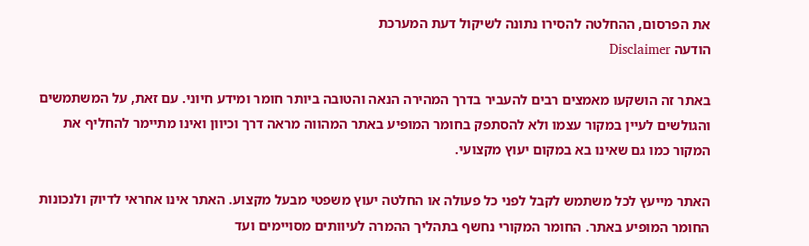את הפרסום, ההחלטה להסירו נתונה לשיקול דעת המערכת
הודעה Disclaimer

באתר זה הושקעו מאמצים רבים להעביר בדרך המהירה הנאה והטובה ביותר חומר ומידע חיוני. עם זאת, על המשתמשים והגולשים לעיין במקור עצמו ולא להסתפק בחומר המופיע באתר המהווה מראה דרך וכיוון ואינו מתיימר להחליף את המקור כמו גם שאינו בא במקום יעוץ מקצועי.

האתר מייעץ לכל משתמש לקבל לפני כל פעולה או החלטה יעוץ משפטי מבעל מקצוע. האתר אינו אחראי לדיוק ולנכונות החומר המופיע באתר. החומר המקורי נחשף בתהליך ההמרה לעיוותים מסויימים ועד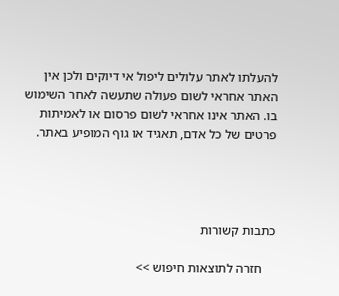להעלתו לאתר עלולים ליפול אי דיוקים ולכן אין האתר אחראי לשום פעולה שתעשה לאחר השימוש בו. האתר אינו אחראי לשום פרסום או לאמיתות פרטים של כל אדם, תאגיד או גוף המופיע באתר.




כתבות קשורות

    חזרה לתוצאות חיפוש >>